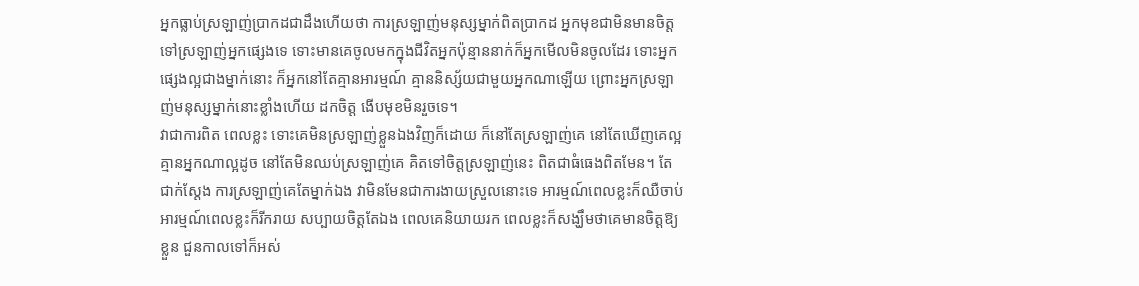អ្នកធ្លាប់ស្រឡាញ់ប្រាកដជាដឹងហើយថា ការស្រឡាញ់មនុស្សម្នាក់ពិតប្រាកដ អ្នកមុខជាមិនមានចិត្តទៅស្រឡាញ់អ្នកផ្សេងទេ ទោះមានគេចូលមកក្នុងជីវិតអ្នកប៉ុន្មាននាក់ក៏អ្នកមើលមិនចូលដែរ ទោះអ្នកផ្សេងល្អជាងម្នាក់នោះ ក៏អ្នកនៅតែគ្មានអារម្មណ៍ គ្មាននិស្ស័យជាមួយអ្នកណាឡើយ ព្រោះអ្នកស្រឡាញ់មនុស្សម្នាក់នោះខ្លាំងហើយ ដកចិត្ត ងើបមុខមិនរួចទេ។
វាជាការពិត ពេលខ្លះ ទោះគេមិនស្រឡាញ់ខ្លួនឯងវិញក៏ដោយ ក៏នៅតែស្រឡាញ់គេ នៅតែឃើញគេល្អគ្មានអ្នកណាល្អដូច នៅតែមិនឈប់ស្រឡាញ់គេ គិតទៅចិត្តស្រឡាញ់នេះ ពិតជាធំធេងពិតមែន។ តែជាក់ស្ដែង ការស្រឡាញ់គេតែម្នាក់ឯង វាមិនមែនជាការងាយស្រួលនោះទេ អារម្មណ៍ពេលខ្លះក៏ឈឺចាប់ អារម្មណ៍ពេលខ្លះក៏រីករាយ សប្បាយចិត្តតែឯង ពេលគេនិយាយរក ពេលខ្លះក៏សង្ឃឹមថាគេមានចិត្តឱ្យខ្លួន ជួនកាលទៅក៏អស់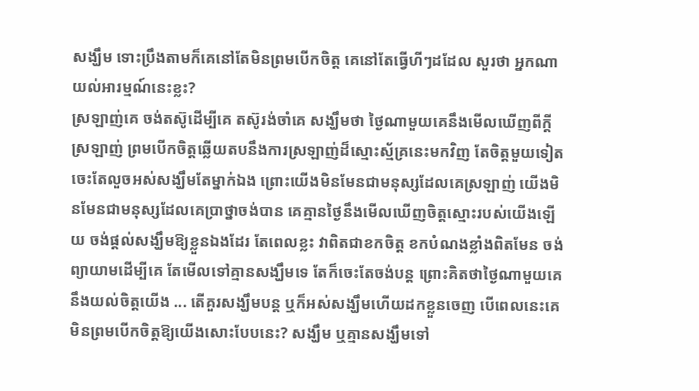សង្ឃឹម ទោះប្រឹងតាមក៏គេនៅតែមិនព្រមបើកចិត្ត គេនៅតែធ្វើហីៗដដែល សួរថា អ្នកណាយល់អារម្មណ៍នេះខ្លះ?
ស្រឡាញ់គេ ចង់តស៊ូដើម្បីគេ តស៊ូរង់ចាំគេ សង្ឃឹមថា ថ្ងៃណាមួយគេនឹងមើលឃើញពីក្ដីស្រឡាញ់ ព្រមបើកចិត្តឆ្លើយតបនឹងការស្រឡាញ់ដ៏ស្មោះស្ម័គ្រនេះមកវិញ តែចិត្តមួយទៀត ចេះតែលួចអស់សង្ឃឹមតែម្នាក់ឯង ព្រោះយើងមិនមែនជាមនុស្សដែលគេស្រឡាញ់ យើងមិនមែនជាមនុស្សដែលគេប្រាថ្នាចង់បាន គេគ្មានថ្ងៃនឹងមើលឃើញចិត្តស្មោះរបស់យើងឡើយ ចង់ផ្ដល់សង្ឃឹមឱ្យខ្លួនឯងដែរ តែពេលខ្លះ វាពិតជាខកចិត្ត ខកបំណងខ្លាំងពិតមែន ចង់ព្យាយាមដើម្បីគេ តែមើលទៅគ្មានសង្ឃឹមទេ តែក៏ចេះតែចង់បន្ត ព្រោះគិតថាថ្ងៃណាមួយគេនឹងយល់ចិត្តយើង ... តើគួរសង្ឃឹមបន្ត ឬក៏អស់សង្ឃឹមហើយដកខ្លួនចេញ បើពេលនេះគេមិនព្រមបើកចិត្តឱ្យយើងសោះបែបនេះ? សង្ឃឹម ឬគ្មានសង្ឃឹមទៅ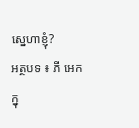ស្នេហាខ្ញុំ?
អត្ថបទ ៖ ភី អេក
ក្នុ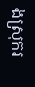ងស្រុករ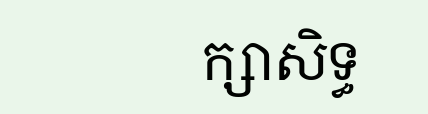ក្សាសិទ្ធ